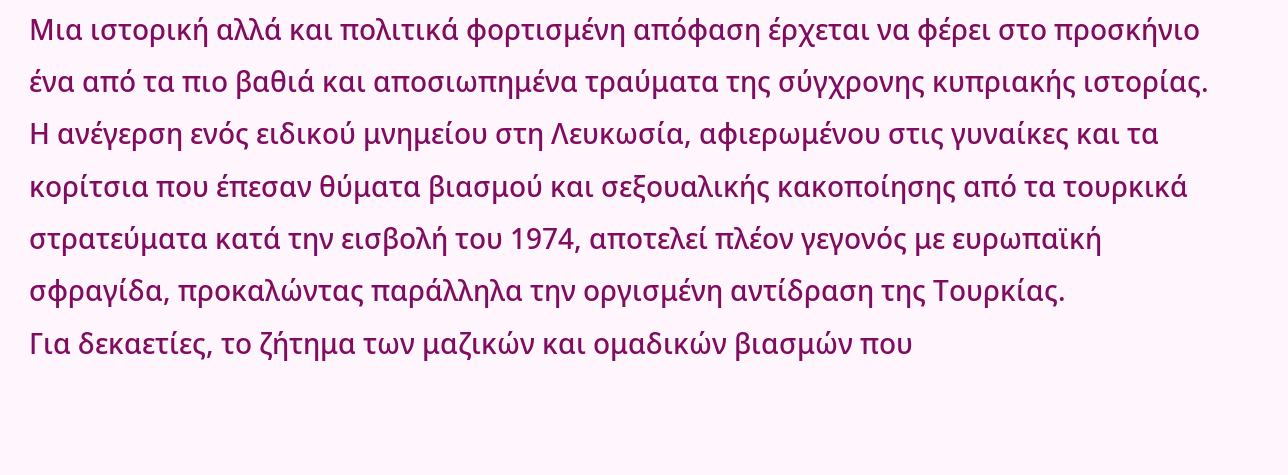Μια ιστορική αλλά και πολιτικά φορτισμένη απόφαση έρχεται να φέρει στο προσκήνιο ένα από τα πιο βαθιά και αποσιωπημένα τραύματα της σύγχρονης κυπριακής ιστορίας. Η ανέγερση ενός ειδικού μνημείου στη Λευκωσία, αφιερωμένου στις γυναίκες και τα κορίτσια που έπεσαν θύματα βιασμού και σεξουαλικής κακοποίησης από τα τουρκικά στρατεύματα κατά την εισβολή του 1974, αποτελεί πλέον γεγονός με ευρωπαϊκή σφραγίδα, προκαλώντας παράλληλα την οργισμένη αντίδραση της Τουρκίας.
Για δεκαετίες, το ζήτημα των μαζικών και ομαδικών βιασμών που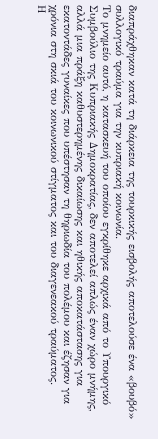διαπράχθηκαν κατά τη διάρκεια της τουρκικής εισβολής αποτελούσε ένα «βουβό» συλλογικό τραύμα για την κυπριακή κοινωνία.
Το μνημείο αυτό, η κατασκευή του οποίου εγκρίθηκε αρχικά από το Υπουργικό Συμβούλιο της Κυπριακής Δημοκρατίας, δεν αποτελεί απλώς έναν χώρο μνήμης, αλλά μια πράξη καθυστερημένης δικαίωσης και ηθικής αποκατάστασης για εκατοντάδες γυναίκες που υπέστησαν τη θηριωδία του πολέμου και έζησαν για χρόνια στη σκιά του κοινωνικού στίγματος και του διαγενεακού τραύματος.
Η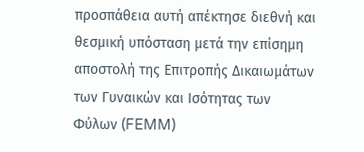προσπάθεια αυτή απέκτησε διεθνή και θεσμική υπόσταση μετά την επίσημη αποστολή της Επιτροπής Δικαιωμάτων των Γυναικών και Ισότητας των Φύλων (FEMM)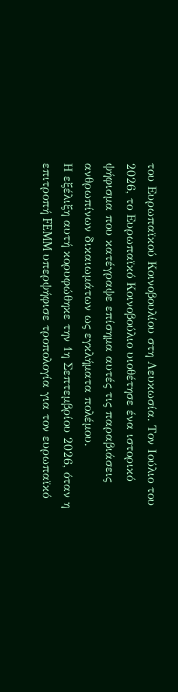του Ευρωπαϊκού Κοινοβουλίου στη Λευκωσία. Τον Ιούλιο του 2026, το Ευρωπαϊκό Κοινοβούλιο υιοθέτησε ένα ιστορικό ψήφισμα που κατέγραψε επίσημα αυτές τις παραβιάσεις ανθρωπίνων δικαιωμάτων ως εγκλήματα πολέμου.
Η εξέλιξη αυτή κορυφώθηκε την 1η Σεπτεμβρίου 2026, όταν η επιτροπή FEMM υπερψήφισε τροπολογία για τον ευρωπαϊκό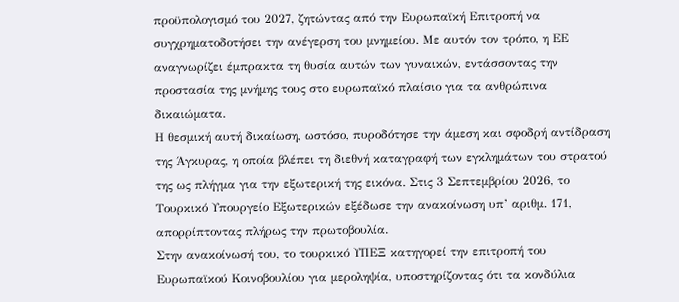προϋπολογισμό του 2027, ζητώντας από την Ευρωπαϊκή Επιτροπή να συγχρηματοδοτήσει την ανέγερση του μνημείου. Με αυτόν τον τρόπο, η ΕΕ αναγνωρίζει έμπρακτα τη θυσία αυτών των γυναικών, εντάσσοντας την προστασία της μνήμης τους στο ευρωπαϊκό πλαίσιο για τα ανθρώπινα δικαιώματα.
Η θεσμική αυτή δικαίωση, ωστόσο, πυροδότησε την άμεση και σφοδρή αντίδραση της Άγκυρας, η οποία βλέπει τη διεθνή καταγραφή των εγκλημάτων του στρατού της ως πλήγμα για την εξωτερική της εικόνα. Στις 3 Σεπτεμβρίου 2026, το Τουρκικό Υπουργείο Εξωτερικών εξέδωσε την ανακοίνωση υπ’ αριθμ. 171, απορρίπτοντας πλήρως την πρωτοβουλία.
Στην ανακοίνωσή του, το τουρκικό ΥΠΕΞ κατηγορεί την επιτροπή του Ευρωπαϊκού Κοινοβουλίου για μεροληψία, υποστηρίζοντας ότι τα κονδύλια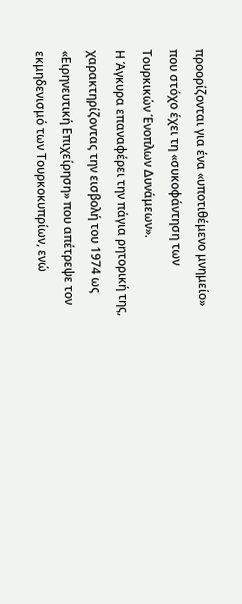προορίζονται για ένα «υποτιθέμενο μνημείο» που στόχο έχει τη «συκοφάντηση των Τουρκικών Ένοπλων Δυνάμεων».
Η Άγκυρα επαναφέρει την πάγια ρητορική της, χαρακτηρίζοντας την εισβολή του 1974 ως «Ειρηνευτική Επιχείρηση» που απέτρεψε τον εκμηδενισμό των Τουρκοκυπρίων, ενώ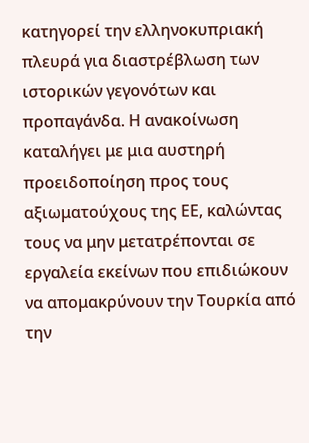κατηγορεί την ελληνοκυπριακή πλευρά για διαστρέβλωση των ιστορικών γεγονότων και προπαγάνδα. Η ανακοίνωση καταλήγει με μια αυστηρή προειδοποίηση προς τους αξιωματούχους της ΕΕ, καλώντας τους να μην μετατρέπονται σε εργαλεία εκείνων που επιδιώκουν να απομακρύνουν την Τουρκία από την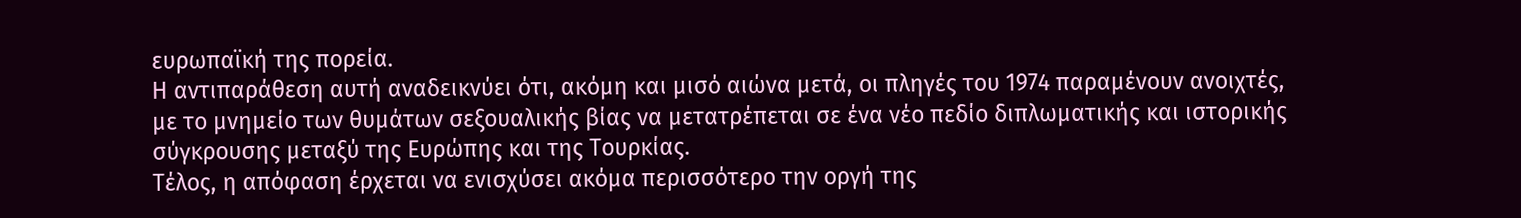ευρωπαϊκή της πορεία.
Η αντιπαράθεση αυτή αναδεικνύει ότι, ακόμη και μισό αιώνα μετά, οι πληγές του 1974 παραμένουν ανοιχτές, με το μνημείο των θυμάτων σεξουαλικής βίας να μετατρέπεται σε ένα νέο πεδίο διπλωματικής και ιστορικής σύγκρουσης μεταξύ της Ευρώπης και της Τουρκίας.
Τέλος, η απόφαση έρχεται να ενισχύσει ακόμα περισσότερο την οργή της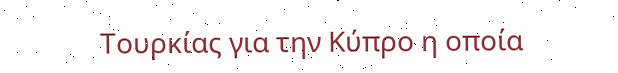Τουρκίας για την Κύπρο η οποία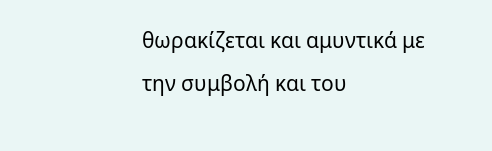θωρακίζεται και αμυντικά με την συμβολή και του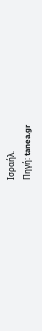Ισραήλ.
Πηγή: tanea.gr